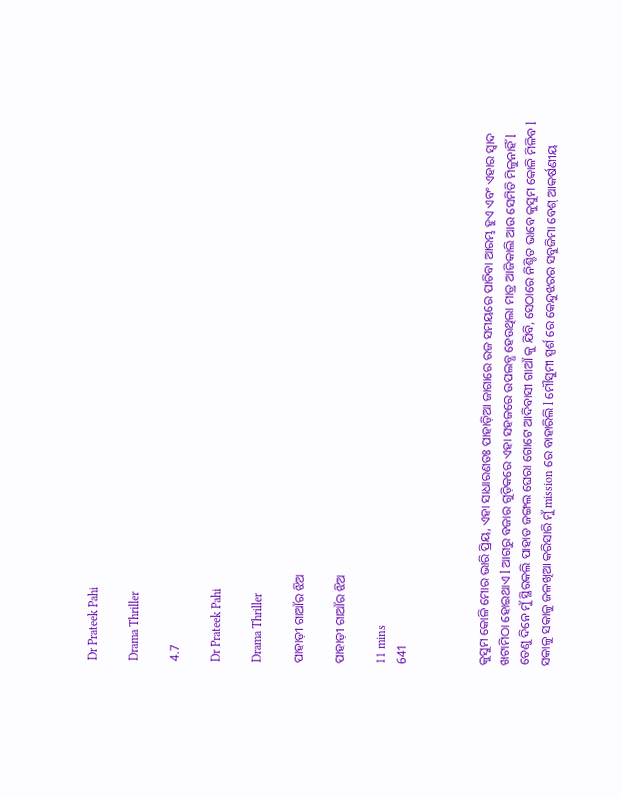Dr Prateek Pahi

Drama Thriller

4.7

Dr Prateek Pahi

Drama Thriller

ପାହାଡ଼ୀ ଗାଆଁର ଝିଅ

ପାହାଡ଼ୀ ଗାଆଁର ଝିଅ

11 mins
641



କୁସୁମ କୋଳି ମୋର ଭାରି ପ୍ରିୟ, ଏହା ସାଧାରଣତଃ ପାହାଡ଼ିଆ ଜାଗାରେ ରଜ ସମୟରେ ପାଚିବା ଆରମ୍ଭ ହୁଏ ଏବଂ ଏହାର ସ୍ବାଦ ଖଟାମିଠା ହୋଇଥାଏ l ଆଗରୁ ବଜାର ଗୁଡ଼ିକରେ ଏହା ସହଜରେ ଉପଲବ୍ଧ ହେଉଥିଲା ମାତ୍ର ଆଜିକାଲି ଆଉ ସେମିତି ମିଳୁନାହିଁ l ତେଣୁ ଦିନେ ମୁଁ ସ୍ଥିରକଲି ପାହାଡ ଜଙ୍ଗଲ ଘେରା ଗୋଟେ ଆଦିବାସୀ ଗାଆଁ କୁ ଯିବି, ସେଠାରେ ନିଶ୍ଚିତ ଭାବେ କୁସୁମ କୋଳି ମିଳିବ l ସକାଳୁ ସକାଳୁ ଜଳଖିଆ କରିସାରି ମୁଁ mission ରେ ବାହାରିଲି l ମୌସୁମୀ ସ୍ପର୍ଶ ରେ କେନ୍ଦୁଝରର ସବୁଜିମା ବେଶ୍ ଆକର୍ଷଣୀୟ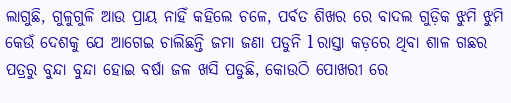ଲାଗୁଛି, ଗୁଳୁଗୁଳି ଆଉ ପ୍ରାୟ ନାହିଁ କହିଲେ ଚଳେ, ପର୍ବତ ଶିଖର ରେ ବାଦଲ ଗୁଡ଼ିକ ଝୁମି ଝୁମି କେଉଁ ଦେଶକୁ ଯେ ଆଗେଇ ଚାଲିଛନ୍ତି ଜମା ଜଣା ପଡୁନି l ରାସ୍ତା କଡ଼ରେ ଥିବା ଶାଳ ଗଛର ପତ୍ରରୁ ବୁନ୍ଦା ବୁନ୍ଦା ହୋଇ ବର୍ଷା ଜଳ ଖସି ପଡୁଛି, କୋଉଠି ପୋଖରୀ ରେ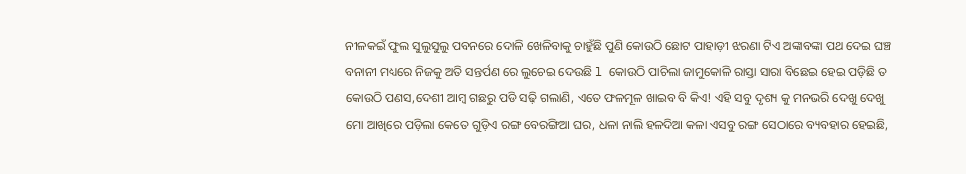ନୀଳକଇଁ ଫୁଲ ସୁଲୁସୁଲୁ ପବନରେ ଦୋଳି ଖେଳିବାକୁ ଚାହୁଁଛି ପୁଣି କୋଉଠି ଛୋଟ ପାହାଡ଼ୀ ଝରଣା ଟିଏ ଅଙ୍କାବଙ୍କା ପଥ ଦେଇ ଘଞ୍ଚ ବନାନୀ ମଧ୍ୟରେ ନିଜକୁ ଅତି ସନ୍ତର୍ପଣ ରେ ଲୁଚେଇ ଦେଉଛି l କୋଉଠି ପାଚିଲା ଜାମୁକୋଳି ରାସ୍ତା ସାରା ବିଛେଇ ହେଇ ପଡ଼ିଛି ତ କୋଉଠି ପଣସ,ଦେଶୀ ଆମ୍ବ ଗଛରୁ ପଡି ସଢ଼ି ଗଲାଣି, ଏତେ ଫଳମୂଳ ଖାଇବ ବି କିଏ! ଏହି ସବୁ ଦୃଶ୍ୟ କୁ ମନଭରି ଦେଖୁ ଦେଖୁ ମୋ ଆଖିରେ ପଡ଼ିଲା କେତେ ଗୁଡ଼ିଏ ରଙ୍ଗ ବେରଙ୍ଗିଆ ଘର, ଧଳା ନାଲି ହଳଦିଆ କଳା ଏସବୁ ରଙ୍ଗ ସେଠାରେ ବ୍ୟବହାର ହେଇଛି,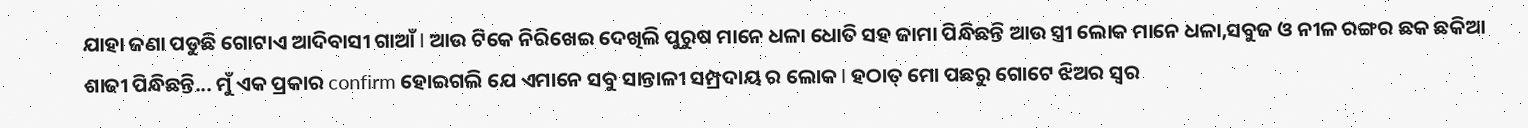ଯାହା ଜଣା ପଡୁଛି ଗୋଟାଏ ଆଦିବାସୀ ଗାଆଁ l ଆଉ ଟିକେ ନିରିଖେଇ ଦେଖିଲି ପୁରୁଷ ମାନେ ଧଳା ଧୋତି ସହ ଜାମା ପିନ୍ଧିଛନ୍ତି ଆଉ ସ୍ତ୍ରୀ ଲୋକ ମାନେ ଧଳା,ସବୁଜ ଓ ନୀଳ ରଙ୍ଗର ଛକ ଛକିଆ ଶାଢୀ ପିନ୍ଧିଛନ୍ତି... ମୁଁ ଏକ ପ୍ରକାର confirm ହୋଇଗଲି ଯେ ଏମାନେ ସବୁ ସାନ୍ତାଳୀ ସମ୍ପ୍ରଦାୟ ର ଲୋକ l ହଠାତ୍ ମୋ ପଛରୁ ଗୋଟେ ଝିଅର ସ୍ବର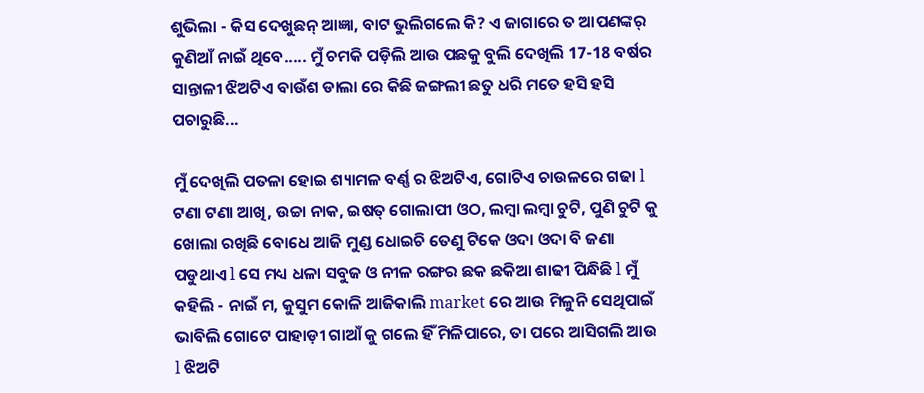ଶୁଭିଲା - କିସ ଦେଖୁଛନ୍ ଆଜ୍ଞା, ବାଟ ଭୁଲିଗଲେ କି? ଏ ଜାଗାରେ ତ ଆପଣଙ୍କର୍‌ କୁଣିଆଁ ନାଇଁ ଥିବେ..... ମୁଁ ଚମକି ପଡ଼ିଲି ଆଉ ପଛକୁ ବୁଲି ଦେଖିଲି 17-18 ବର୍ଷର ସାନ୍ତାଳୀ ଝିଅଟିଏ ବାଉଁଶ ଡାଲା ରେ କିଛି ଜଙ୍ଗଲୀ ଛତୁ ଧରି ମତେ ହସି ହସି ପଚାରୁଛି...

ମୁଁ ଦେଖିଲି ପତଳା ହୋଇ ଶ୍ୟାମଳ ବର୍ଣ୍ଣ ର ଝିଅଟିଏ, ଗୋଟିଏ ଚାଉଳରେ ଗଢା l ଟଣା ଟଣା ଆଖି, ଉଚ୍ଚା ନାକ, ଇଷତ୍ ଗୋଲାପୀ ଓଠ, ଲମ୍ବା ଲମ୍ବା ଚୁଟି, ପୁଣି ଚୁଟି କୁ ଖୋଲା ରଖିଛି ବୋଧେ ଆଜି ମୁଣ୍ଡ ଧୋଇଚି ତେଣୁ ଟିକେ ଓଦା ଓଦା ବି ଜଣା ପଡୁଥାଏ l ସେ ମଧ୍ୟ ଧଳା ସବୁଜ ଓ ନୀଳ ରଙ୍ଗର ଛକ ଛକିଆ ଶାଢୀ ପିନ୍ଧିଛି l ମୁଁ କହିଲି - ନାଇଁ ମ, କୁସୁମ କୋଳି ଆଜିକାଲି market ରେ ଆଉ ମିଳୁନି ସେଥିପାଇଁ ଭାବିଲି ଗୋଟେ ପାହାଡ଼ୀ ଗାଆଁ କୁ ଗଲେ ହିଁ ମିଳିପାରେ, ତା ପରେ ଆସିଗଲି ଆଉ l ଝିଅଟି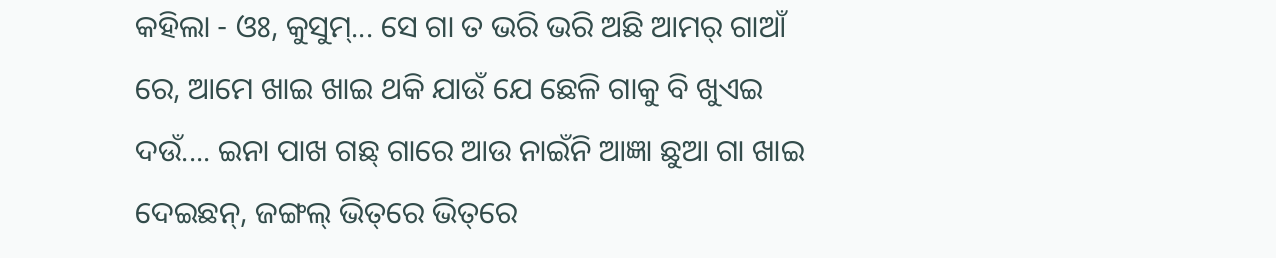କହିଲା - ଓଃ, କୁସୁମ୍‌... ସେ ଗା ତ ଭରି ଭରି ଅଛି ଆମର୍ ଗାଆଁ ରେ, ଆମେ ଖାଇ ଖାଇ ଥକି ଯାଉଁ ଯେ ଛେଳି ଗାକୁ ବି ଖୁଏଇ ଦଉଁ.... ଇନା ପାଖ ଗଛ୍‌ ଗାରେ ଆଉ ନାଇଁନି ଆଜ୍ଞା ଛୁଆ ଗା ଖାଇ ଦେଇଛନ୍‌, ଜଙ୍ଗଲ୍‌ ଭିତ୍‌ରେ ଭିତ୍‌ରେ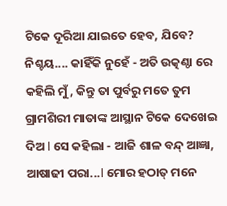ଟିକେ ଦୂରିଆ ଯାଇତେ ହେବ, ଯିବେ? ନିଶ୍ଚୟ.... କାହିଁକି ନୁହେଁ - ଅତି ଉତ୍କଣ୍ଠା ରେ କହିଲି ମୁଁ, କିନ୍ତୁ ତା ପୁର୍ବରୁ ମତେ ତୁମ ଗ୍ରାମଶିରୀ ମାତାଙ୍କ ଆସ୍ଥାନ ଟିକେ ଦେଖେଇ ଦିଅ l ସେ କହିଲା - ଆଜି ଶାଳ ବନ୍ଦ୍‌ ଆଜ୍ଞା, ଆଷାଢୀ ପରା...l ମୋର ହଠାତ୍ ମନେ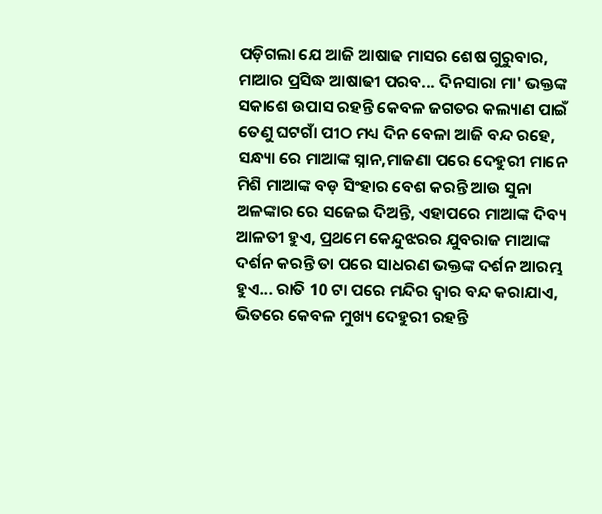ପଡ଼ିଗଲା ଯେ ଆଜି ଆଷାଢ ମାସର ଶେଷ ଗୁରୁବାର, ମାଆର ପ୍ରସିଦ୍ଧ ଆଷାଢୀ ପରବ... ଦିନସାରା ମା' ଭକ୍ତଙ୍କ ସକାଶେ ଉପାସ ରହନ୍ତି କେବଳ ଜଗତର କଲ୍ୟାଣ ପାଇଁ ତେଣୁ ଘଟଗାଁ ପୀଠ ମଧ୍ୟ ଦିନ ବେଳା ଆଜି ବନ୍ଦ ରହେ, ସନ୍ଧ୍ୟା ରେ ମାଆଙ୍କ ସ୍ନାନ,ମାଜଣା ପରେ ଦେହୁରୀ ମାନେ ମିଶି ମାଆଙ୍କ ବଡ଼ ସିଂହାର ବେଶ କରନ୍ତି ଆଉ ସୁନା ଅଳଙ୍କାର ରେ ସଜେଇ ଦିଅନ୍ତି, ଏହାପରେ ମାଆଙ୍କ ଦିବ୍ୟ ଆଳତୀ ହୁଏ, ପ୍ରଥମେ କେନ୍ଦୁଝରର ଯୁବରାଜ ମାଆଙ୍କ ଦର୍ଶନ କରନ୍ତି ତା ପରେ ସାଧରଣ ଭକ୍ତଙ୍କ ଦର୍ଶନ ଆରମ୍ଭ ହୁଏ... ରାତି 10 ଟା ପରେ ମନ୍ଦିର ଦ୍ବାର ବନ୍ଦ କରାଯାଏ, ଭିତରେ କେବଳ ମୁଖ୍ୟ ଦେହୁରୀ ରହନ୍ତି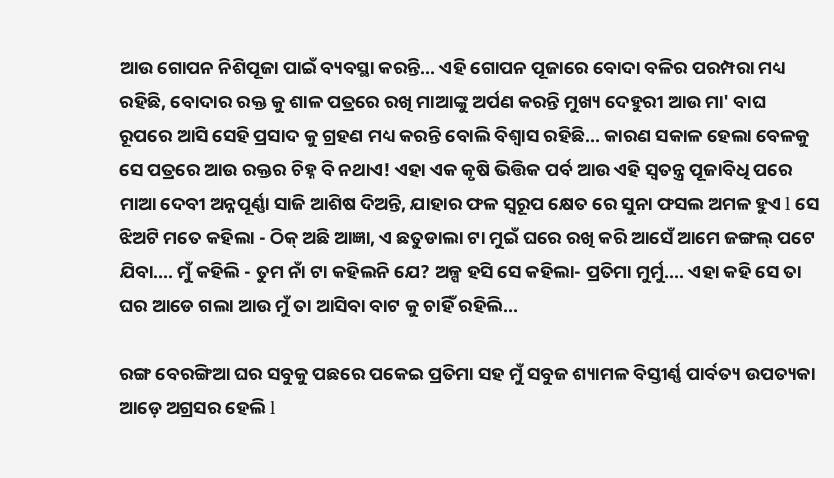ଆଉ ଗୋପନ ନିଶିପୂଜା ପାଇଁ ବ୍ୟବସ୍ଥା କରନ୍ତି... ଏହି ଗୋପନ ପୂଜାରେ ବୋଦା ବଳିର ପରମ୍ପରା ମଧ୍ୟ ରହିଛି, ବୋଦାର ରକ୍ତ କୁ ଶାଳ ପତ୍ରରେ ରଖି ମାଆଙ୍କୁ ଅର୍ପଣ କରନ୍ତି ମୁଖ୍ୟ ଦେହୁରୀ ଆଉ ମା' ବାଘ ରୂପରେ ଆସି ସେହି ପ୍ରସାଦ କୁ ଗ୍ରହଣ ମଧ୍ୟ କରନ୍ତି ବୋଲି ବିଶ୍ବାସ ରହିଛି... କାରଣ ସକାଳ ହେଲା ବେଳକୁ ସେ ପତ୍ରରେ ଆଉ ରକ୍ତର ଚିହ୍ନ ବି ନଥାଏ! ଏହା ଏକ କୃଷି ଭିତ୍ତିକ ପର୍ବ ଆଉ ଏହି ସ୍ୱତନ୍ତ୍ର ପୂଜାବିଧି ପରେ ମାଆ ଦେବୀ ଅନ୍ନପୂର୍ଣ୍ଣା ସାଜି ଆଶିଷ ଦିଅନ୍ତି, ଯାହାର ଫଳ ସ୍ବରୂପ କ୍ଷେତ ରେ ସୁନା ଫସଲ ଅମଳ ହୁଏ l ସେ ଝିଅଟି ମତେ କହିଲା - ଠିକ୍ ଅଛି ଆଜ୍ଞା, ଏ ଛତୁଡାଲା ଟା ମୁଇଁ ଘରେ ରଖି କରି ଆସେଁ ଆମେ ଜଙ୍ଗଲ୍‌ ପଟେ ଯିବା.... ମୁଁ କହିଲି - ତୁମ ନାଁ ଟା କହିଲନି ଯେ? ଅଳ୍ପ ହସି ସେ କହିଲା- ପ୍ରତିମା ମୁର୍ମୁ.... ଏହା କହି ସେ ତା ଘର ଆଡେ ଗଲା ଆଉ ମୁଁ ତା ଆସିବା ବାଟ କୁ ଚାହିଁ ରହିଲି...

ରଙ୍ଗ ବେରଙ୍ଗିଆ ଘର ସବୁକୁ ପଛରେ ପକେଇ ପ୍ରତିମା ସହ ମୁଁ ସବୁଜ ଶ୍ୟାମଳ ବିସ୍ତୀର୍ଣ୍ଣ ପାର୍ବତ୍ୟ ଉପତ୍ୟକା ଆଡ଼େ ଅଗ୍ରସର ହେଲି l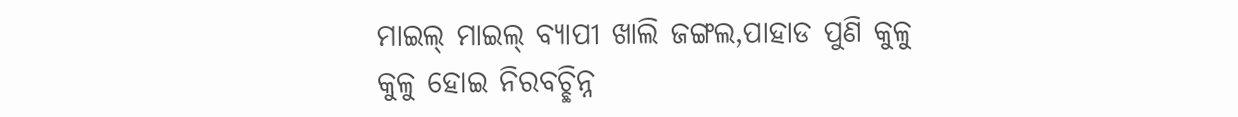ମାଇଲ୍ ମାଇଲ୍ ବ୍ୟାପୀ ଖାଲି ଜଙ୍ଗଲ,ପାହାଡ ପୁଣି କୁଳୁ କୁଳୁ ହୋଇ ନିରବଚ୍ଛିନ୍ନ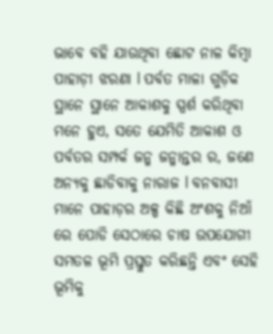ଭାବେ ବହି ଯାଉଥିବା ଛୋଟ ନାଳ କିମ୍ବା ପାହାଡ଼ୀ ଝରଣା l ପର୍ବତ ମାଳା ଗୁଡ଼ିକ ସ୍ଥାନେ ସ୍ଥାନେ ଆକାଶକୁ ସ୍ପର୍ଶ କରିଥିବା ମନେ ହୁଏ, ସତେ ଯେମିତି ଆକାଶ ଓ ପର୍ବତର ସମ୍ପର୍କ ଜନ୍ମ ଜନ୍ମାନ୍ତର ର, ଜଣେ ଅନ୍ୟକୁ ଛାଡିବାକୁ ନାରାଜ l ବନବାସୀ ମାନେ ପାହାଡ଼ର ଅଳ୍ପ କିଛି ଅଂଶକୁ ନିଆଁ ରେ ପୋଡି ସେଠାରେ ଚାଷ ଉପଯୋଗୀ ସମତଳ ଭୂମି ପ୍ରସ୍ତୁତ କରିଛନ୍ତି ଏବଂ ସେହି ଭୂମିକୁ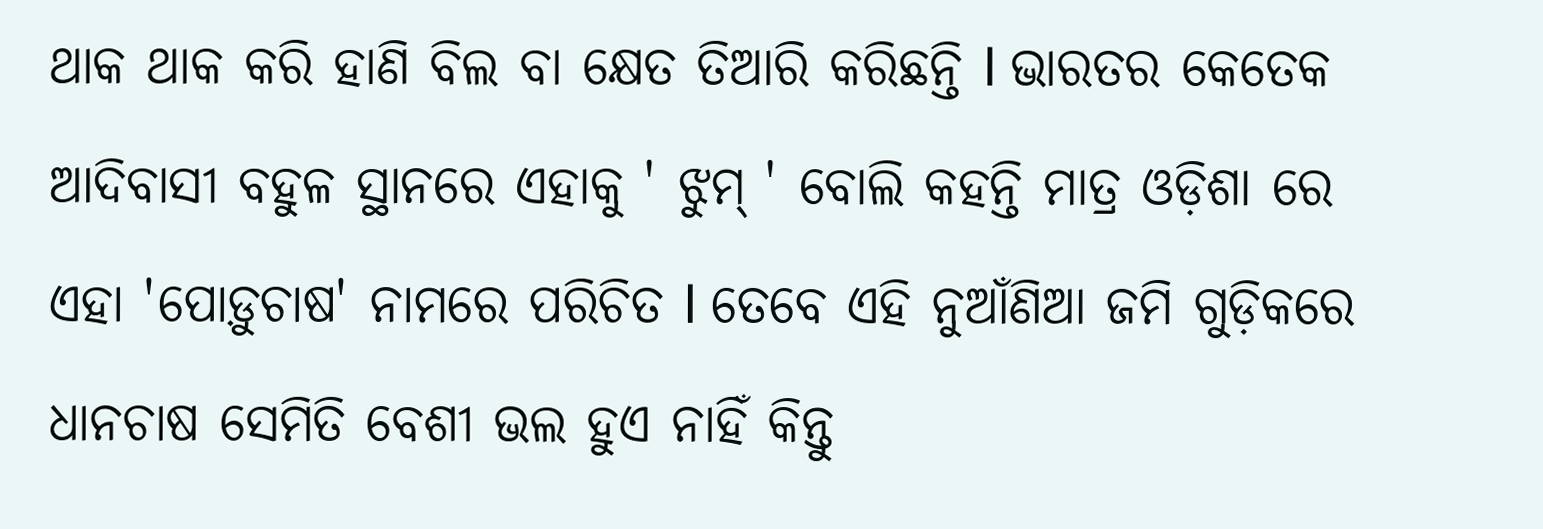ଥାକ ଥାକ କରି ହାଣି ବିଲ ବା କ୍ଷେତ ତିଆରି କରିଛନ୍ତି l ଭାରତର କେତେକ ଆଦିବାସୀ ବହୁଳ ସ୍ଥାନରେ ଏହାକୁ ' ଝୁମ୍ ' ବୋଲି କହନ୍ତି ମାତ୍ର ଓଡ଼ିଶା ରେ ଏହା 'ପୋଡ଼ୁଚାଷ' ନାମରେ ପରିଚିତ l ତେବେ ଏହି ନୁଆଁଣିଆ ଜମି ଗୁଡ଼ିକରେ ଧାନଚାଷ ସେମିତି ବେଶୀ ଭଲ ହୁଏ ନାହିଁ କିନ୍ତୁ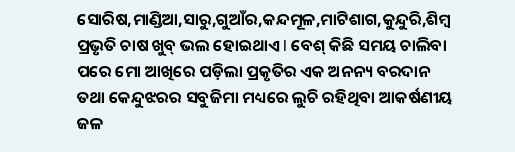ସୋରିଷ,ମାଣ୍ଡିଆ,ସାରୁ,ଗୁଆଁର,କନ୍ଦମୂଳ,ମାଟିଶାଗ,କୁନ୍ଦୁରି,ଶିମ୍ବ ପ୍ରଭୃତି ଚାଷ ଖୁବ୍ ଭଲ ହୋଇଥାଏ l ବେଶ୍ କିଛି ସମୟ ଚାଲିବା ପରେ ମୋ ଆଖିରେ ପଡ଼ିଲା ପ୍ରକୃତିର ଏକ ଅନନ୍ୟ ବରଦାନ ତଥା କେନ୍ଦୁଝରର ସବୁଜିମା ମଧ୍ୟରେ ଲୁଚି ରହିଥିବା ଆକର୍ଷଣୀୟ ଜଳ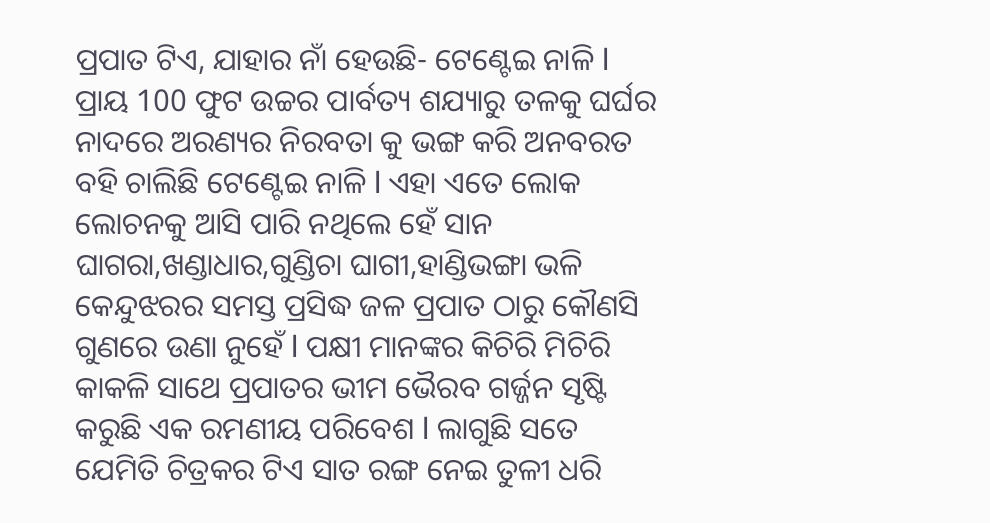ପ୍ରପାତ ଟିଏ, ଯାହାର ନାଁ ହେଉଛି- ଟେଣ୍ଟେଇ ନାଳି l ପ୍ରାୟ 100 ଫୁଟ ଉଚ୍ଚର ପାର୍ବତ୍ୟ ଶଯ୍ୟାରୁ ତଳକୁ ଘର୍ଘର ନାଦରେ ଅରଣ୍ୟର ନିରବତା କୁ ଭଙ୍ଗ କରି ଅନବରତ ବହି ଚାଲିଛି ଟେଣ୍ଟେଇ ନାଳି l ଏହା ଏତେ ଲୋକ ଲୋଚନକୁ ଆସି ପାରି ନଥିଲେ ହେଁ ସାନ ଘାଗରା,ଖଣ୍ଡାଧାର,ଗୁଣ୍ଡିଚା ଘାଗୀ,ହାଣ୍ଡିଭଙ୍ଗା ଭଳି କେନ୍ଦୁଝରର ସମସ୍ତ ପ୍ରସିଦ୍ଧ ଜଳ ପ୍ରପାତ ଠାରୁ କୌଣସି ଗୁଣରେ ଉଣା ନୁହେଁ l ପକ୍ଷୀ ମାନଙ୍କର କିଚିରି ମିଚିରି କାକଳି ସାଥେ ପ୍ରପାତର ଭୀମ ଭୈରବ ଗର୍ଜ୍ଜନ ସୃଷ୍ଟି କରୁଛି ଏକ ରମଣୀୟ ପରିବେଶ l ଲାଗୁଛି ସତେ ଯେମିତି ଚିତ୍ରକର ଟିଏ ସାତ ରଙ୍ଗ ନେଇ ତୁଳୀ ଧରି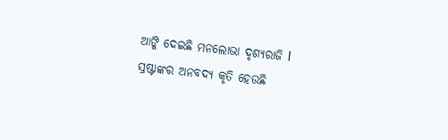ଆଙ୍କି ଦେଇଛି ମନଲୋଭା ଦୃଶ୍ଯରାଜି l ସ୍ରଷ୍ଟାଙ୍କର ଅନବଦ୍ୟ କୃତି ହେଉଛି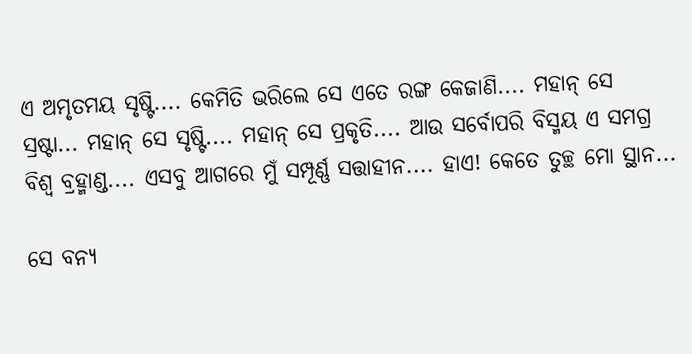ଏ ଅମୃତମୟ ସୃଷ୍ଟି.... କେମିତି ଭରିଲେ ସେ ଏତେ ରଙ୍ଗ କେଜାଣି.... ମହାନ୍ ସେ ସ୍ରଷ୍ଟା... ମହାନ୍ ସେ ସୃଷ୍ଟି.... ମହାନ୍ ସେ ପ୍ରକୃତି.... ଆଉ ସର୍ବୋପରି ବିସ୍ମୟ ଏ ସମଗ୍ର ବିଶ୍ୱ ବ୍ରହ୍ମାଣ୍ଡ.... ଏସବୁ ଆଗରେ ମୁଁ ସମ୍ପୂର୍ଣ୍ଣ ସତ୍ତାହୀନ.... ହାଏ! କେତେ ତୁଚ୍ଛ ମୋ ସ୍ଥାନ...

ସେ ବନ୍ୟ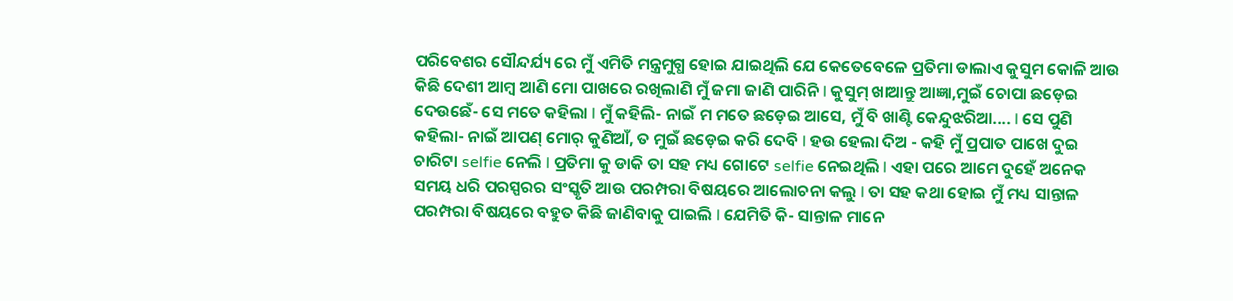ପରିବେଶର ସୌନ୍ଦର୍ଯ୍ୟ ରେ ମୁଁ ଏମିତି ମନ୍ତ୍ରମୁଗ୍ଧ ହୋଇ ଯାଇଥିଲି ଯେ କେତେବେଳେ ପ୍ରତିମା ଡାଲାଏ କୁସୁମ କୋଳି ଆଉ କିଛି ଦେଶୀ ଆମ୍ବ ଆଣି ମୋ ପାଖରେ ରଖିଲାଣି ମୁଁ ଜମା ଜାଣି ପାରିନି l କୁସୁମ୍‌ ଖାଆନ୍ତୁ ଆଜ୍ଞା,ମୁଇଁ ଚୋପା ଛଡ଼େଇ ଦେଉଛେଁ- ସେ ମତେ କହିଲା l ମୁଁ କହିଲି- ନାଇଁ ମ ମତେ ଛଡ଼େଇ ଆସେ, ମୁଁ ବି ଖାଣ୍ଟି କେନ୍ଦୁଝରିଆ.... l ସେ ପୁଣି କହିଲା- ନାଇଁ ଆପଣ୍‌ ମୋର୍ କୁଣିଆଁ, ତ ମୁଇଁ ଛଡ଼େଇ କରି ଦେବି l ହଉ ହେଲା ଦିଅ - କହି ମୁଁ ପ୍ରପାତ ପାଖେ ଦୁଇ ଚାରିଟା selfie ନେଲି l ପ୍ରତିମା କୁ ଡାକି ତା ସହ ମଧ୍ୟ ଗୋଟେ selfie ନେଇଥିଲି l ଏହା ପରେ ଆମେ ଦୁହେଁ ଅନେକ ସମୟ ଧରି ପରସ୍ପରର ସଂସ୍କୃତି ଆଉ ପରମ୍ପରା ବିଷୟରେ ଆଲୋଚନା କଲୁ l ତା ସହ କଥା ହୋଇ ମୁଁ ମଧ୍ୟ ସାନ୍ତାଳ ପରମ୍ପରା ବିଷୟରେ ବହୁତ କିଛି ଜାଣିବାକୁ ପାଇଲି l ଯେମିତି କି- ସାନ୍ତାଳ ମାନେ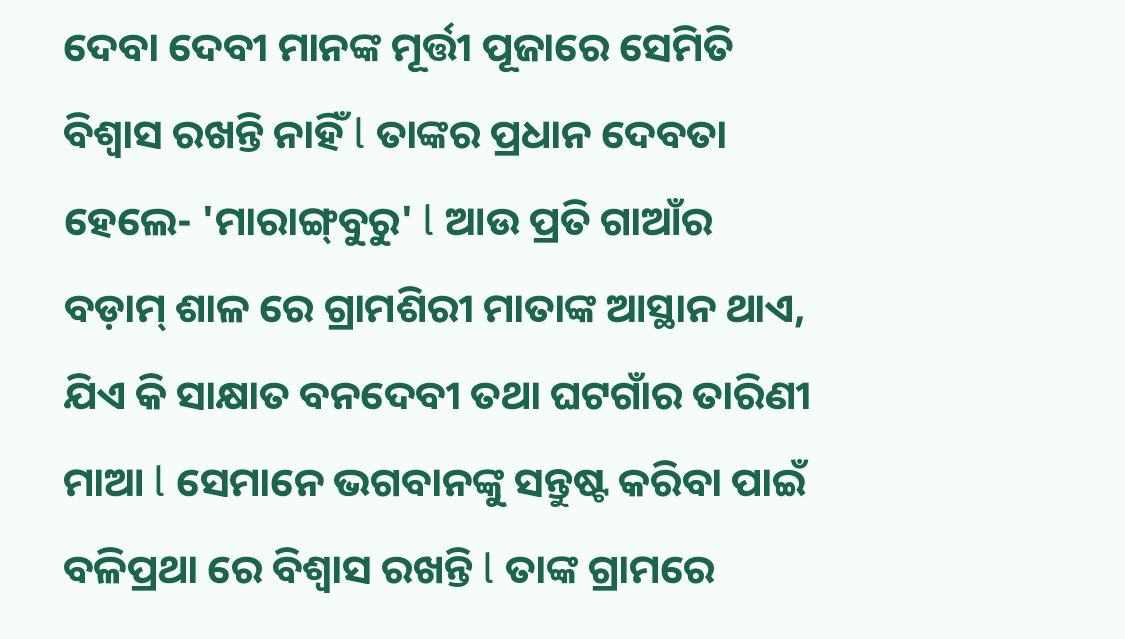ଦେବା ଦେବୀ ମାନଙ୍କ ମୂର୍ତ୍ତୀ ପୂଜାରେ ସେମିତି ବିଶ୍ବାସ ରଖନ୍ତି ନାହିଁ l ତାଙ୍କର ପ୍ରଧାନ ଦେବତା ହେଲେ- 'ମାରାଙ୍ଗ୍‌ବୁରୁ' l ଆଉ ପ୍ରତି ଗାଆଁର ବଡ଼ାମ୍‌ ଶାଳ ରେ ଗ୍ରାମଶିରୀ ମାତାଙ୍କ ଆସ୍ଥାନ ଥାଏ, ଯିଏ କି ସାକ୍ଷାତ ବନଦେବୀ ତଥା ଘଟଗାଁର ତାରିଣୀ ମାଆ l ସେମାନେ ଭଗବାନଙ୍କୁ ସନ୍ତୁଷ୍ଟ କରିବା ପାଇଁ ବଳିପ୍ରଥା ରେ ବିଶ୍ବାସ ରଖନ୍ତି l ତାଙ୍କ ଗ୍ରାମରେ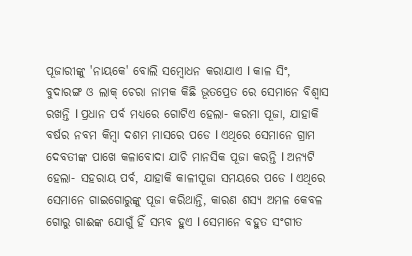ପୂଜାରୀଙ୍କୁ 'ନାୟକେ' ବୋଲି ସମ୍ବୋଧନ କରାଯାଏ l କାଳ ସିଂ, ବୁଦାରଙ୍ଗ ଓ ଲାକ୍ ଚେରା ନାମକ କିଛି ଭୂତପ୍ରେତ ରେ ସେମାନେ ବିଶ୍ବାସ ରଖନ୍ତି l ପ୍ରଧାନ ପର୍ବ ମଧ୍ୟରେ ଗୋଟିଏ ହେଲା- କରମା ପୂଜା, ଯାହାକି ବର୍ଷର ନବମ କିମ୍ବା ଦଶମ ମାସରେ ପଡେ l ଏଥିରେ ସେମାନେ ଗ୍ରାମ ଦେବତୀଙ୍କ ପାଖେ କଳାବୋଦା ଯାଚି ମାନସିକ ପୂଜା କରନ୍ତି l ଅନ୍ୟଟି ହେଲା- ସହରାୟ ପର୍ବ, ଯାହାକି କାଳୀପୂଜା ସମୟରେ ପଡେ l ଏଥିରେ ସେମାନେ ଗାଇଗୋରୁଙ୍କୁ ପୂଜା କରିଥାନ୍ତି, କାରଣ ଶସ୍ୟ ଅମଳ କେବଳ ଗୋରୁ ଗାଈଙ୍କ ଯୋଗୁଁ ହିଁ ସମ୍ଭବ ହୁଏ l ସେମାନେ ବହୁତ ସଂଗୀତ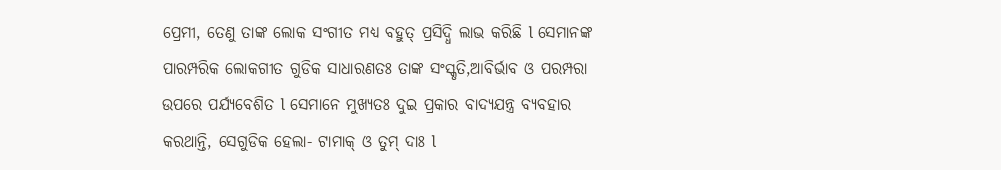ପ୍ରେମୀ, ତେଣୁ ତାଙ୍କ ଲୋକ ସଂଗୀତ ମଧ୍ୟ ବହୁତ୍ ପ୍ରସିଦ୍ଧି ଲାଭ କରିଛି l ସେମାନଙ୍କ ପାରମ୍ପରିକ ଲୋକଗୀତ ଗୁଡିକ ସାଧାରଣତଃ ତାଙ୍କ ସଂସ୍କୃତି,ଆବିର୍ଭାବ ଓ ପରମ୍ପରା ଉପରେ ପର୍ଯ୍ୟବେଶିତ l ସେମାନେ ମୁଖ୍ୟତଃ ଦୁଇ ପ୍ରକାର ବାଦ୍ୟଯନ୍ତ୍ର ବ୍ୟବହାର କରଥାନ୍ତି, ସେଗୁଡିକ ହେଲା- ଟାମାକ୍ ଓ ତୁମ୍ ଦାଃ l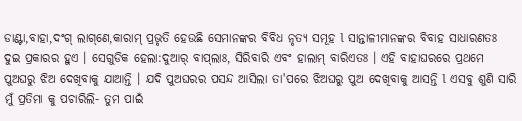ଡାଣ୍ଟା,ବାହା,ଦଂଗ୍‌ ଲାଗ୍‌ଣେ,କାରାମ୍‌ ପ୍ରଭୃତି ହେଉଛି ସେମାନଙ୍କର ବିବିଧ ନୃତ୍ୟ ସମୂହ l ସାନ୍ତାଳୀମାନଙ୍କର ବିବାହ ସାଧାରଣତଃ ଦୁଇ ପ୍ରକାରର ହୁଏ । ସେଗୁଡିକ ହେଲା:ଦୁଆର୍ ବାପ୍‌ଲାଃ, ସିରିବାରି ଏବଂ ହାଲାମ୍ ବାରିଏତଃ । ଏହି ବାହାଘରରେ ପ୍ରଥମେ ପୁଅଘରୁ ଝିଅ ଦେଖିବାକୁ ଯାଆନ୍ତି । ଯଦି ପୁଅଘରର ପସନ୍ଦ ଆସିଲା ତା'ପରେ ଝିଅଘରୁ ପୁଅ ଦେଖିବାକୁ ଆସନ୍ତି l ଏସବୁ ଶୁଣି ସାରି ମୁଁ ପ୍ରତିମା କୁ ପଚାରିଲି- ତୁମ ପାଇଁ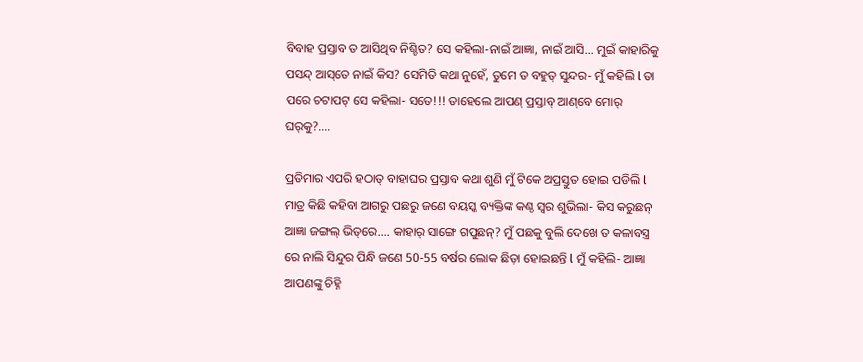ବିବାହ ପ୍ରସ୍ତାବ ତ ଆସିଥିବ ନିଶ୍ଚିତ? ସେ କହିଲା-ନାଇଁ ଆଜ୍ଞା, ନାଇଁ ଆସି... ମୁଇଁ କାହାରିକୁ ପସନ୍ଦ୍‌ ଆସ୍‌ତେ ନାଇଁ କିସ? ସେମିତି କଥା ନୁହେଁ, ତୁମେ ତ ବହୁତ୍ ସୁନ୍ଦର- ମୁଁ କହିଲି l ତା ପରେ ଚଟାପଟ୍ ସେ କହିଲା- ସତେ!!! ତାହେଲେ ଆପଣ୍‌ ପ୍ରସ୍ତାବ୍‌ ଆଣ୍‌ବେ ମୋର୍ ଘର୍‌କୁ?....

ପ୍ରତିମାର ଏପରି ହଠାତ୍ ବାହାଘର ପ୍ରସ୍ତାବ କଥା ଶୁଣି ମୁଁ ଟିକେ ଅପ୍ରସ୍ତୁତ ହୋଇ ପଡିଲି l ମାତ୍ର କିଛି କହିବା ଆଗରୁ ପଛରୁ ଜଣେ ବୟସ୍କ ବ୍ୟକ୍ତିଙ୍କ କଣ୍ଠ ସ୍ବର ଶୁଭିଲା- କିସ କରୁଛନ୍‌ ଆଜ୍ଞା ଜଙ୍ଗଲ୍‌ ଭିତ୍‌ରେ.... କାହାର୍‌ ସାଙ୍ଗେ ଗପୁଛନ୍? ମୁଁ ପଛକୁ ବୁଲି ଦେଖେ ତ କଳାବସ୍ତ୍ର ରେ ନାଲି ସିନ୍ଦୁର ପିନ୍ଧି ଜଣେ 50-55 ବର୍ଷର ଲୋକ ଛିଡ଼ା ହୋଇଛନ୍ତି l ମୁଁ କହିଲି- ଆଜ୍ଞା ଆପଣଙ୍କୁ ଚିହ୍ନି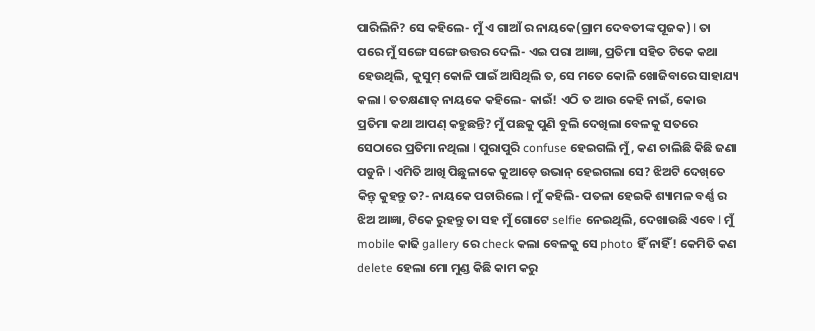ପାରିଲିନି? ସେ କହିଲେ- ମୁଁ ଏ ଗାଆଁ ର ନାୟକେ(ଗ୍ରାମ ଦେବତୀଙ୍କ ପୂଜକ) l ତା ପରେ ମୁଁ ସଙ୍ଗେ ସଙ୍ଗେ ଉତ୍ତର ଦେଲି- ଏଇ ପରା ଆଜ୍ଞା, ପ୍ରତିମା ସହିତ ଟିକେ କଥା ହେଉଥିଲି, କୁସୁମ୍‌ କୋଳି ପାଇଁ ଆସିଥିଲି ତ, ସେ ମତେ କୋଳି ଖୋଜିବାରେ ସାହାଯ୍ୟ କଲା l ତତକ୍ଷଣାତ୍‌ ନାୟକେ କହିଲେ- କାଇଁ! ଏଠି ତ ଆଉ କେହି ନାଇଁ, କୋଉ ପ୍ରତିମା କଥା ଆପଣ୍‌ କହୁଛନ୍ତି? ମୁଁ ପଛକୁ ପୁଣି ବୁଲି ଦେଖିଲା ବେଳକୁ ସତରେ ସେଠାରେ ପ୍ରତିମା ନଥିଲା l ପୁରାପୁରି confuse ହେଇଗଲି ମୁଁ, କଣ ଚାଲିଛି କିଛି ଜଣା ପଡୁନି l ଏମିତି ଆଖି ପିଛୁଳାକେ କୁଆଡ଼େ ଉଭାନ୍ ହେଇଗଲା ସେ? ଝିଅଟି ଦେଖ୍‌ତେ କିନ୍ତ୍‌ କୁହନ୍ତୁ ତ?- ନାୟକେ ପଚାରିଲେ l ମୁଁ କହିଲି- ପତଳା ହେଇକି ଶ୍ୟାମଳ ବର୍ଣ୍ଣ ର ଝିଅ ଆଜ୍ଞା, ଟିକେ ରୁହନ୍ତୁ ତା ସହ ମୁଁ ଗୋଟେ selfie ନେଇଥିଲି, ଦେଖାଉଛି ଏବେ l ମୁଁ mobile କାଢି gallery ରେ check କଲା ବେଳକୁ ସେ photo ହିଁ ନାହିଁ! କେମିତି କଣ delete ହେଲା ମୋ ମୁଣ୍ଡ କିଛି କାମ କରୁ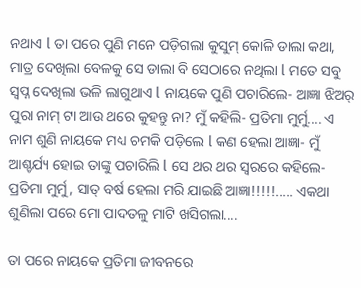ନଥାଏ l ତା ପରେ ପୁଣି ମନେ ପଡ଼ିଗଲା କୁସୁମ୍‌ କୋଳି ଡାଲା କଥା, ମାତ୍ର ଦେଖିଲା ବେଳକୁ ସେ ଡାଲା ବି ସେଠାରେ ନଥିଲା l ମତେ ସବୁ ସ୍ବପ୍ନ ଦେଖିଲା ଭଳି ଲାଗୁଥାଏ l ନାୟକେ ପୁଣି ପଚାରିଲେ- ଆଜ୍ଞା ଝିଅର୍‌ ପୁରା ନାମ୍ ଟା ଆଉ ଥରେ କୁହନ୍ତୁ ନା? ମୁଁ କହିଲି- ପ୍ରତିମା ମୁର୍ମୁ.... ଏ ନାମ ଶୁଣି ନାୟକେ ମଧ୍ୟ ଚମକି ପଡ଼ିଲେ l କଣ ହେଲା ଆଜ୍ଞା- ମୁଁ ଆଶ୍ଚର୍ଯ୍ୟ ହୋଇ ତାଙ୍କୁ ପଚାରିଲି l ସେ ଥର ଥର ସ୍ୱରରେ କହିଲେ- ପ୍ରତିମା ମୁର୍ମୁ, ସାତ୍‌ ବର୍ଷ ହେଲା ମରି ଯାଇଛି ଆଜ୍ଞା!!!!!..... ଏକଥା ଶୁଣିଲା ପରେ ମୋ ପାଦତଳୁ ମାଟି ଖସିଗଲା....

ତା ପରେ ନାୟକେ ପ୍ରତିମା ଜୀବନରେ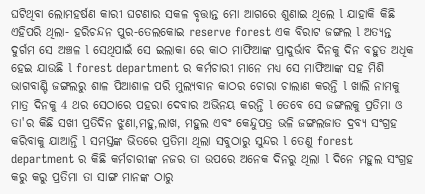ଘଟିଥିବା ଲୋମହର୍ଷଣ କାରୀ ଘଟଣାର ସକଳ ବୃତ୍ତାନ୍ତ ମୋ ଆଗରେ ଶୁଣାଇ ଥିଲେ l ଯାହାକି କିଛି ଏହିପରି ଥିଲା- ହରିଚନ୍ଦନ ପୁର-ତେଲକୋଇ reserve forest ଏକ ବିରାଟ ଜଙ୍ଗଲ l ଅତ୍ୟନ୍ତ ଦୁର୍ଗମ ସେ ଅଞ୍ଚଳ l ସେଥିପାଇଁ ସେ ଇଲାକା ରେ କାଠ ମାଫିଆଙ୍କ ପ୍ରାଦୁର୍ଭାବ ଦିନକୁ ଦିନ ବହୁତ ଅଧିକ ହେଇ ଯାଉଛି l forest department ର କର୍ମଚାରୀ ମାନେ ମଧ୍ୟ ସେ ମାଫିଆଙ୍କ ସହ ମିଶି ଭାଗବାଣ୍ଟି ଜଙ୍ଗଲରୁ ଶାଳ ପିଆଶାଳ ପରି ମୁଲ୍ୟବାନ କାଠର ଚୋରା ଚାଲାଣ କରନ୍ତି l ଖାଲି ନାମକୁ ମାତ୍ର ଦିନକୁ 4 ଥର ସେଠାରେ ପହରା ଦେବାର ଅଭିନୟ କରନ୍ତି l ତେବେ ସେ ଜଙ୍ଗଲକୁ ପ୍ରତିମା ଓ ତା'ର କିଛି ସଖୀ ପ୍ରତିଦିନ ଝୁଣା,ମହୁ,ଲାଖ, ମହୁଲ ଏବଂ କେନ୍ଦୁପତ୍ର ଭଳି ଜଙ୍ଗଲଜାତ ଦ୍ରବ୍ୟ ସଂଗ୍ରହ କରିବାକୁ ଯାଆନ୍ତି l ସମସ୍ତଙ୍କ ଭିତରେ ପ୍ରତିମା ଥିଲା ସବୁଠାରୁ ସୁନ୍ଦର l ତେଣୁ forest department ର କିଛି କର୍ମଚାରୀଙ୍କ ନଜର ତା ଉପରେ ଅନେକ ଦିନରୁ ଥିଲା l ଦିନେ ମହୁଲ ସଂଗ୍ରହ କରୁ କରୁ ପ୍ରତିମା ତା ସାଙ୍ଗ ମାନଙ୍କ ଠାରୁ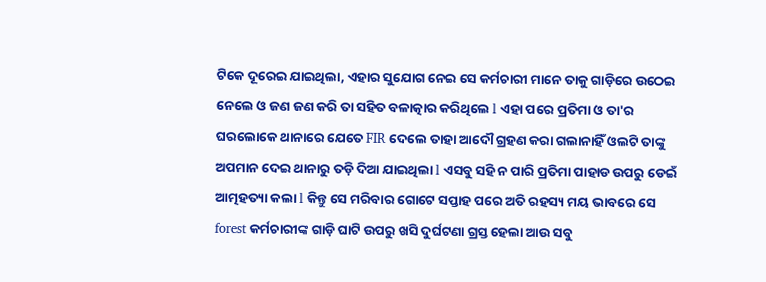ଟିକେ ଦୂରେଇ ଯାଇଥିଲା, ଏହାର ସୁଯୋଗ ନେଇ ସେ କର୍ମଚାରୀ ମାନେ ତାକୁ ଗାଡ଼ିରେ ଉଠେଇ ନେଲେ ଓ ଜଣ ଜଣ କରି ତା ସହିତ ବଳାତ୍କାର କରିଥିଲେ l ଏହା ପରେ ପ୍ରତିମା ଓ ତା'ର ଘରଲୋକେ ଥାନାରେ ଯେତେ FIR ଦେଲେ ତାହା ଆଦୌ ଗ୍ରହଣ କରା ଗଲାନାହିଁ ଓଲଟି ତାଙ୍କୁ ଅପମାନ ଦେଇ ଥାନାରୁ ତଡ଼ି ଦିଆ ଯାଇଥିଲା l ଏସବୁ ସହି ନ ପାରି ପ୍ରତିମା ପାହାଡ ଉପରୁ ଡେଇଁ ଆତ୍ମହତ୍ୟା କଲା l କିନ୍ତୁ ସେ ମରିବାର ଗୋଟେ ସପ୍ତାହ ପରେ ଅତି ରହସ୍ୟ ମୟ ଭାବରେ ସେ forest କର୍ମଚାରୀଙ୍କ ଗାଡ଼ି ଘାଟି ଉପରୁ ଖସି ଦୁର୍ଘଟଣା ଗ୍ରସ୍ତ ହେଲା ଆଉ ସବୁ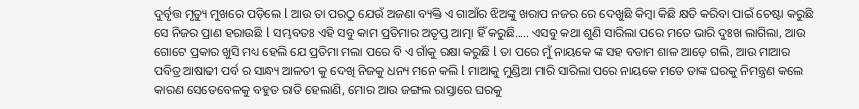ଦୁର୍ବୃତ୍ତ ମୃତ୍ୟୁ ମୁଖରେ ପଡ଼ିଲେ l ଆଉ ତା ପରଠୁ ଯେଉଁ ଅଜଣା ବ୍ୟକ୍ତି ଏ ଗାଆଁର ଝିଅଙ୍କୁ ଖରାପ ନଜର ରେ ଦେଖୁଛି କିମ୍ବା କିଛି କ୍ଷତି କରିବା ପାଇଁ ଚେଷ୍ଟା କରୁଛି ସେ ନିଜର ପ୍ରାଣ ହରାଉଛି l ସମ୍ଭବତଃ ଏହି ସବୁ କାମ ପ୍ରତିମାର ଅତୃପ୍ତ ଆତ୍ମା ହିଁ କରୁଛି..... ଏସବୁ କଥା ଶୁଣି ସାରିଲା ପରେ ମତେ ଭାରି ଦୁଃଖ ଲାଗିଲା, ଆଉ ଗୋଟେ ପ୍ରକାର ଖୁସି ମଧ୍ୟ ହେଲି ଯେ ପ୍ରତିମା ମଲା ପରେ ବି ଏ ଗାଁକୁ ରକ୍ଷା କରୁଛି l ତା ପରେ ମୁଁ ନାୟକେ ଙ୍କ ସହ ବଡାମ ଶାଳ ଆଡ଼େ ଗଲି, ଆଉ ମାଆର ପବିତ୍ର ଆଷାଢୀ ପର୍ବ ର ସାନ୍ଧ୍ୟ ଆଳତୀ କୁ ଦେଖି ନିଜକୁ ଧନ୍ୟ ମନେ କଲି l ମାଆକୁ ମୁଣ୍ଡିଆ ମାରି ସାରିଲା ପରେ ନାୟକେ ମତେ ତାଙ୍କ ଘରକୁ ନିମନ୍ତ୍ରଣ କଲେ କାରଣ ସେତେବେଳକୁ ବହୁତ ରାତି ହେଲାଣି, ମୋର ଆଉ ଜଙ୍ଗଲ ରାସ୍ତାରେ ଘରକୁ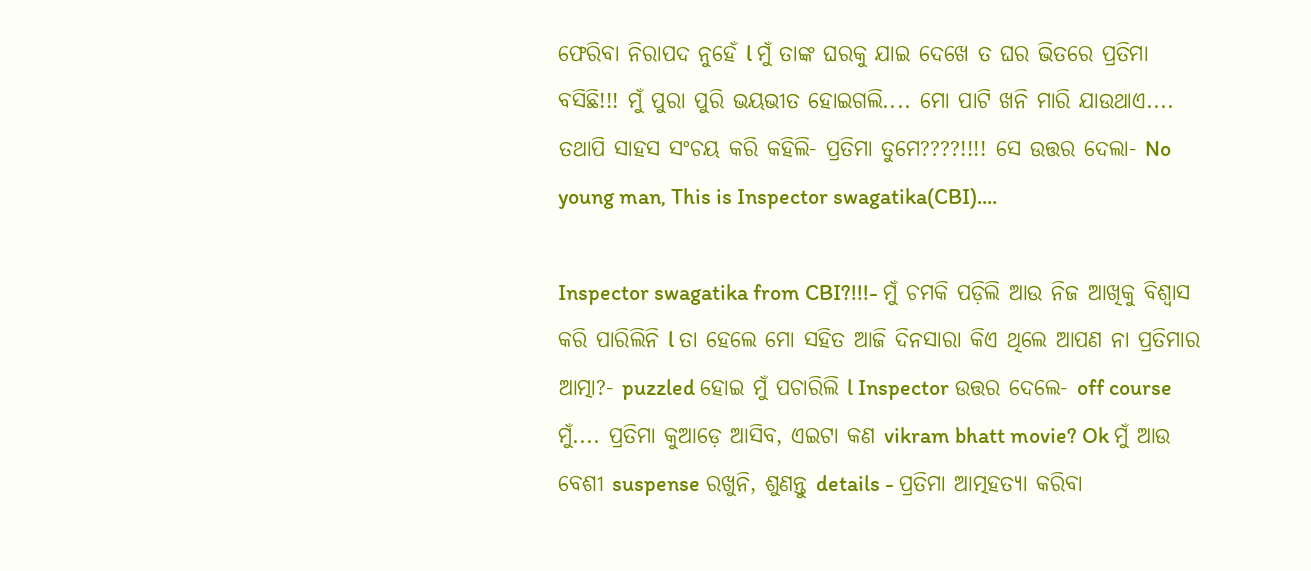ଫେରିବା ନିରାପଦ ନୁହେଁ l ମୁଁ ତାଙ୍କ ଘରକୁ ଯାଇ ଦେଖେ ତ ଘର ଭିତରେ ପ୍ରତିମା ବସିଛି!!! ମୁଁ ପୁରା ପୁରି ଭୟଭୀତ ହୋଇଗଲି.... ମୋ ପାଟି ଖନି ମାରି ଯାଉଥାଏ.... ତଥାପି ସାହସ ସଂଚୟ କରି କହିଲି- ପ୍ରତିମା ତୁମେ????!!!! ସେ ଉତ୍ତର ଦେଲା- No young man, This is Inspector swagatika(CBI)....

Inspector swagatika from CBI?!!!- ମୁଁ ଚମକି ପଡ଼ିଲି ଆଉ ନିଜ ଆଖିକୁ ବିଶ୍ବାସ କରି ପାରିଲିନି l ତା ହେଲେ ମୋ ସହିତ ଆଜି ଦିନସାରା କିଏ ଥିଲେ ଆପଣ ନା ପ୍ରତିମାର ଆତ୍ମା?- puzzled ହୋଇ ମୁଁ ପଚାରିଲି l Inspector ଉତ୍ତର ଦେଲେ- off course ମୁଁ.... ପ୍ରତିମା କୁଆଡ଼େ ଆସିବ, ଏଇଟା କଣ vikram bhatt movie? Ok ମୁଁ ଆଉ ବେଶୀ suspense ରଖୁନି, ଶୁଣନ୍ତୁ details - ପ୍ରତିମା ଆତ୍ମହତ୍ୟା କରିବା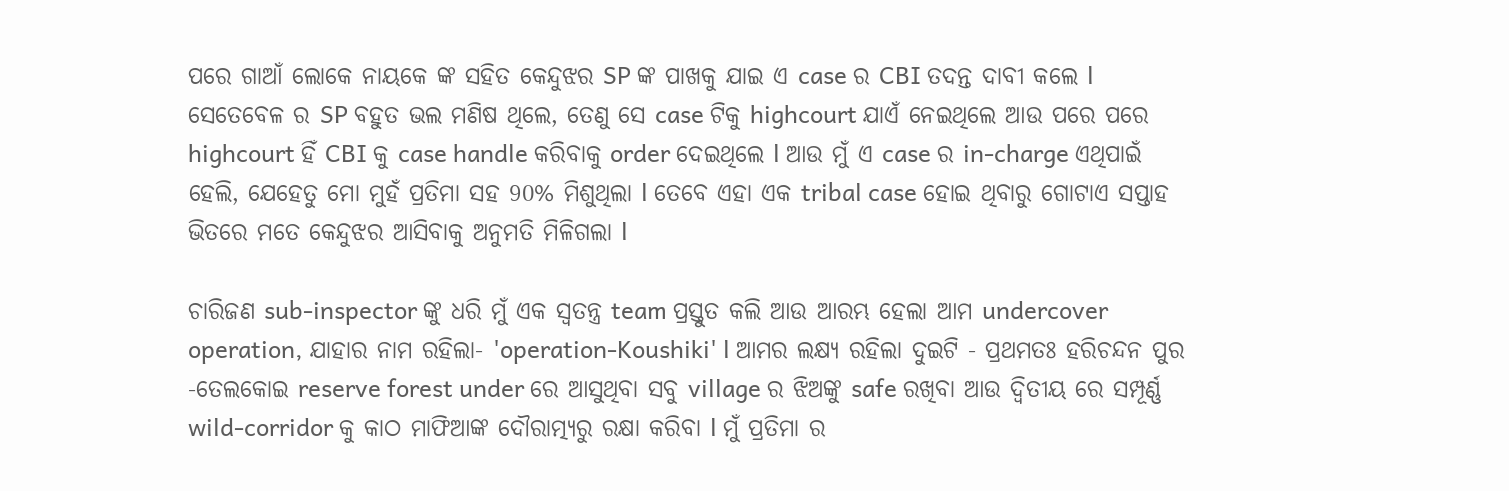ପରେ ଗାଆଁ ଲୋକେ ନାୟକେ ଙ୍କ ସହିତ କେନ୍ଦୁଝର SP ଙ୍କ ପାଖକୁ ଯାଇ ଏ case ର CBI ତଦନ୍ତ ଦାବୀ କଲେ l ସେତେବେଳ ର SP ବହୁତ ଭଲ ମଣିଷ ଥିଲେ, ତେଣୁ ସେ case ଟିକୁ highcourt ଯାଏଁ ନେଇଥିଲେ ଆଉ ପରେ ପରେ highcourt ହିଁ CBI କୁ case handle କରିବାକୁ order ଦେଇଥିଲେ l ଆଉ ମୁଁ ଏ case ର in-charge ଏଥିପାଇଁ ହେଲି, ଯେହେତୁ ମୋ ମୁହଁ ପ୍ରତିମା ସହ 90% ମିଶୁଥିଲା l ତେବେ ଏହା ଏକ tribal case ହୋଇ ଥିବାରୁ ଗୋଟାଏ ସପ୍ତାହ ଭିତରେ ମତେ କେନ୍ଦୁଝର ଆସିବାକୁ ଅନୁମତି ମିଳିଗଲା l

ଚାରିଜଣ sub-inspector ଙ୍କୁ ଧରି ମୁଁ ଏକ ସ୍ବତନ୍ତ୍ର team ପ୍ରସ୍ତୁତ କଲି ଆଉ ଆରମ୍ଭ ହେଲା ଆମ undercover operation, ଯାହାର ନାମ ରହିଲା- 'operation-Koushiki' l ଆମର ଲକ୍ଷ୍ୟ ରହିଲା ଦୁଇଟି - ପ୍ରଥମତଃ ହରିଚନ୍ଦନ ପୁର -ତେଲକୋଇ reserve forest under ରେ ଆସୁଥିବା ସବୁ village ର ଝିଅଙ୍କୁ safe ରଖିବା ଆଉ ଦ୍ବିତୀୟ ରେ ସମ୍ପୂର୍ଣ୍ଣ wild-corridor କୁ କାଠ ମାଫିଆଙ୍କ ଦୌରାତ୍ମ୍ୟରୁ ରକ୍ଷା କରିବା l ମୁଁ ପ୍ରତିମା ର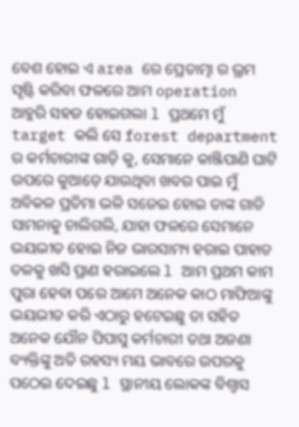ବେଶ ହୋଇ ଏ area ରେ ପ୍ରେତାତ୍ମା ର ଭ୍ରମ ସୃଷ୍ଟି କରିବା ଫଳରେ ଆମ operation ଆହୁରି ସହଜ ହୋଇଗଲା l ପ୍ରଥମେ ମୁଁ target କଲି ସେ forest department ର କର୍ମଚାରୀଙ୍କ ଗାଡ଼ି କୁ, ସେମାନେ କାଞ୍ଜିପାଣି ଘାଟି ଉପରେ କୁଆଡ଼େ ଯାଉଥିବା ଖବର ପାଇ ମୁଁ ଅବିକଳ ପ୍ରତିମା ଭଳି ସଜେଇ ହୋଇ ତାଙ୍କ ଗାଡି ସାମନାକୁ ଚାଲିଗଲି, ଯାହା ଫଳରେ ସେମାନେ ଭୟଭୀତ ହୋଇ ନିଜ ଭାରସାମ୍ୟ ହରାଇ ପାହାଡ ତଳକୁ ଖସି ପ୍ରାଣ ହରାଇଲେ l ଆମ ପ୍ରଥମ କାମ ପୁରା ହେବା ପରେ ଆମେ ଅନେକ କାଠ ମାଫିଆଙ୍କୁ ଭୟଭୀତ କରି ଏଠାରୁ ହଟେଇଛୁ ତା ସହିତ ଅନେକ ଯୌନ ପିପାସୁ କର୍ମଚାରୀ ତଥା ଅଜଣା ବ୍ୟକ୍ତିଙ୍କୁ ଅତି ରହସ୍ୟ ମୟ ଭାବରେ ଉପରକୁ ପଠେଇ ଦେଇଛୁ l ସ୍ଥାନୀୟ ଲୋକଙ୍କ ବିଶ୍ବାସ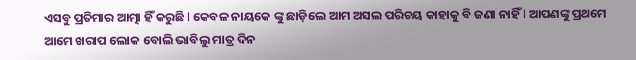ଏସବୁ ପ୍ରତିମାର ଆତ୍ମା ହିଁ କରୁଛି l କେବଳ ନାୟକେ ଙ୍କୁ ଛାଡ଼ିଲେ ଆମ ଅସଲ ପରିଚୟ କାହାକୁ ବି ଜଣା ନାହିଁ l ଆପଣଙ୍କୁ ପ୍ରଥମେ ଆମେ ଖରାପ ଲୋକ ବୋଲି ଭାବିଲୁ ମାତ୍ର ଦିନ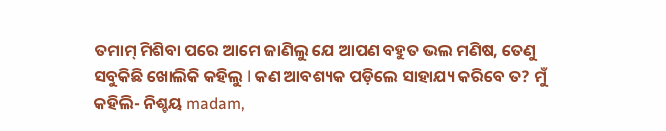ତମାମ୍ ମିଶିବା ପରେ ଆମେ ଜାଣିଲୁ ଯେ ଆପଣ ବହୁତ ଭଲ ମଣିଷ, ତେଣୁ ସବୁକିଛି ଖୋଲିକି କହିଲୁ l କଣ ଆବଶ୍ୟକ ପଡ଼ିଲେ ସାହାଯ୍ୟ କରିବେ ତ? ମୁଁ କହିଲି- ନିଶ୍ଚୟ madam,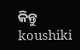କିନ୍ତୁ koushiki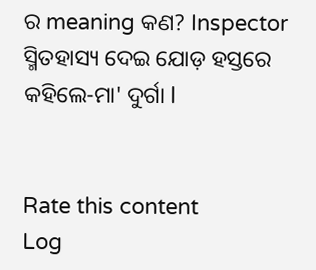ର meaning କଣ? Inspector ସ୍ମିତହାସ୍ୟ ଦେଇ ଯୋଡ଼ ହସ୍ତରେ କହିଲେ-ମା' ଦୁର୍ଗା l


Rate this content
Log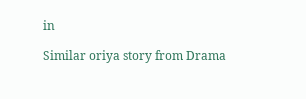in

Similar oriya story from Drama